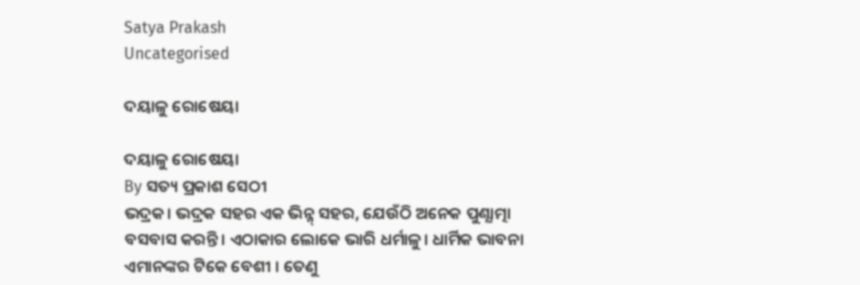Satya Prakash
Uncategorised

ଦୟାଳୁ ରୋଷେୟା

ଦୟାଳୁ ରୋଷେୟା
By ସତ୍ୟ ପ୍ରକାଶ ସେଠୀ
ଭଦ୍ରକ। ଭଦ୍ରକ ସହର ଏକ ଭିନ୍ନ୍ ସହର, ଯେଉଁଠି ଅନେକ ପୁଣ୍ଯାତ୍ମା ବସବାସ କରନ୍ତି। ଏଠାକାର ଲୋକେ ଭାରି ଧର୍ମାଳୁ। ଧାର୍ମିକ ଭାବନା ଏମାନଙ୍କର ଟିକେ ବେଶୀ । ତେଣୁ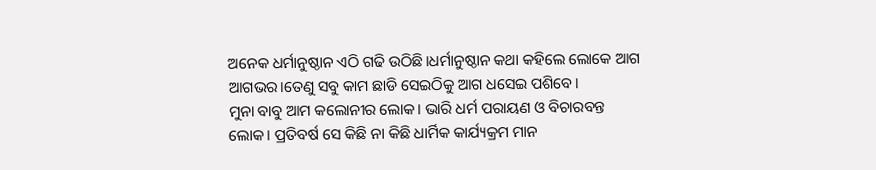ଅନେକ ଧର୍ମାନୁଷ୍ଠାନ ଏଠି ଗଢି ଉଠିଛି।ଧର୍ମାନୁଷ୍ଠାନ କଥା କହିଲେ ଲୋକେ ଆଗ ଆଗଭର।ତେଣୁ ସବୁ କାମ ଛାଡି ସେଇଠିକୁ ଆଗ ଧସେଇ ପଶିବେ।
ମୁନା ବାବୁ ଆମ କଲୋନୀର ଲୋକ। ଭାରି ଧର୍ମ ପରାୟଣ ଓ ବିଚାରବନ୍ତ ଲୋକ। ପ୍ରତିବର୍ଷ ସେ କିଛି ନା କିଛି ଧାର୍ମିକ କାର୍ଯ୍ୟକ୍ରମ ମାନ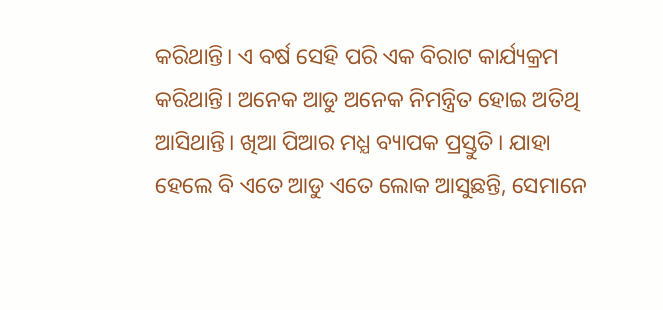କରିଥାନ୍ତି। ଏ ବର୍ଷ ସେହି ପରି ଏକ ବିରାଟ କାର୍ଯ୍ୟକ୍ରମ କରିଥାନ୍ତି। ଅନେକ ଆଡୁ ଅନେକ ନିମନ୍ତ୍ରିତ ହୋଇ ଅତିଥି ଆସିଥାନ୍ତି। ଖିଆ ପିଆର ମଧ୍ଯ ବ୍ୟାପକ ପ୍ରସ୍ତୁତି। ଯାହା ହେଲେ ବି ଏତେ ଆଡୁ ଏତେ ଲୋକ ଆସୁଛନ୍ତି, ସେମାନେ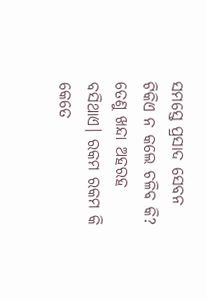ସମସ୍ତେ ପ୍ରସାଦ ସେବନ ଟିକିଏ ନ କଲେ ଚଳିବ କି? ତେଣୁ ଖନ୍ଦା ଅହରହ ବସିଥାଏ। ରକମ ରକମ କି କେତେ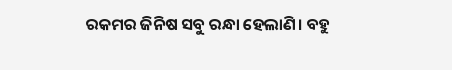ରକମର ଜିନିଷ ସବୁ ରନ୍ଧା ହେଲାଣି। ବହୁ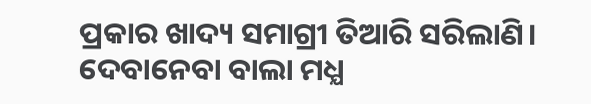ପ୍ରକାର ଖାଦ୍ୟ ସମାଗ୍ରୀ ତିଆରି ସରିଲାଣି। ଦେବାନେବା ବାଲା ମଧ୍ଯ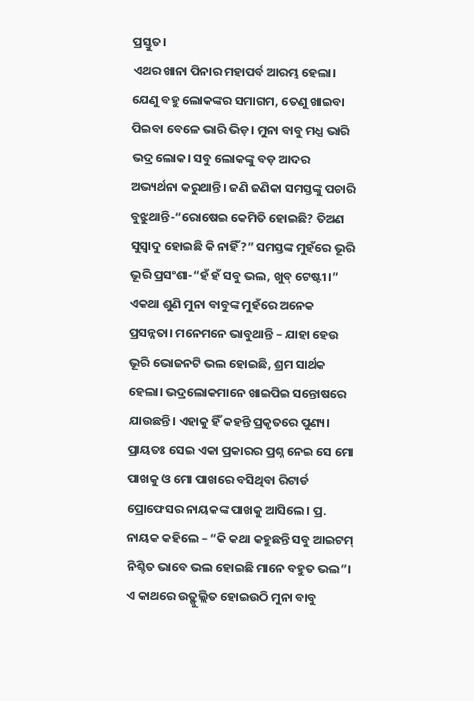ପ୍ରସ୍ତୁତ।
ଏଥର ଖାନା ପିନାର ମହାପର୍ବ ଆରମ୍ଭ ହେଲା। ଯେଣୁ ବହୁ ଲୋକଙ୍କର ସମାଗମ, ତେଣୁ ଖାଇବା ପିଇବା ବେଳେ ଭାରି ଭିଡ଼। ମୁନା ବାବୁ ମଧ୍ଯ ଭାରି ଭଦ୍ର ଲୋକ। ସବୁ ଲୋକଙ୍କୁ ବଡ଼ ଆଦର ଅଭ୍ୟର୍ଥନା କରୁଥାନ୍ତି। ଜଣି ଜଣିକା ସମସ୍ତଙ୍କୁ ପଚାରି ବୁଝୁଥାନ୍ତି-“ରୋଷେଇ କେମିତି ହୋଇଛି? ତିଅଣ ସୁସ୍ୱାଦୁ ହୋଇଛି କି ନାହିଁ?” ସମସ୍ତଙ୍କ ମୁହଁରେ ଭୂରି ଭୂରି ପ୍ରସଂଶା-“ହଁ ହଁ ସବୁ ଭଲ, ଖୁବ୍ ଟେଷ୍ଟୀ।” ଏକଥା ଶୁଣି ମୁନା ବାବୁଙ୍କ ମୁହଁରେ ଅନେକ ପ୍ରସନ୍ନତା। ମନେମନେ ଭାବୁଥାନ୍ତି – ଯାହା ହେଉ ଭୂରି ଭୋଜନଟି ଭଲ ହୋଇଛି, ଶ୍ରମ ସାର୍ଥକ ହେଲା। ଭଦ୍ରଲୋକମାନେ ଖାଇପିଇ ସନ୍ତୋଷରେ ଯାଉଛନ୍ତି। ଏହାକୁ ହିଁ କହନ୍ତି ପ୍ରକୃତରେ ପୁଣ୍ୟ।
ପ୍ରାୟତଃ ସେଇ ଏକା ପ୍ରକାରର ପ୍ରଶ୍ନ ନେଇ ସେ ମୋ ପାଖକୁ ଓ ମୋ ପାଖରେ ବସିଥିବା ରିଟାର୍ଡ ପ୍ରୋଫେସର ନାୟକଙ୍କ ପାଖକୁ ଆସିଲେ। ପ୍ର. ନାୟକ କହିଲେ – “କି କଥା କହୁଛନ୍ତି ସବୁ ଆଇଟମ୍ ନିଶ୍ଚିତ ଭାବେ ଭଲ ହୋଇଛି ମାନେ ବହୁତ ଭଲ”। ଏ କାଥରେ ଉତ଼୍ଫୁଲ୍ଲିତ ହୋଇଉଠି ମୁନା ବାବୁ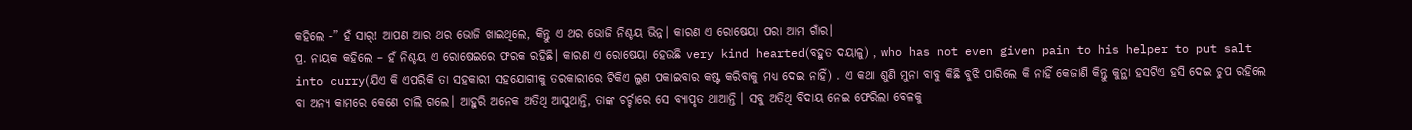କହିଲେ -” ହଁ ସାର୍! ଆପଣ ଆର ଥର ଭୋଜି ଖାଇଥିଲେ, କିନ୍ତୁ ଏ ଥର ଭୋଜି ନିଶ୍ଚୟ ଭିନ୍ନ। କାରଣ ଏ ରୋଷେୟା ପରା ଆମ ଗାଁର।
ପ୍ର. ନାୟକ କହିଲେ – ହଁ ନିଶ୍ଚୟ ଏ ରୋଷେଇରେ ଫରକ ରହିଛି। କାରଣ ଏ ରୋଷେୟା ହେଉଛି very kind hearted(ବହୁତ ଦୟାଳୁ) , who has not even given pain to his helper to put salt into curry(ଯିଏ କି ଏପରିକି ତା ସହକାରୀ ସହଯୋଗୀକୁ ତରକାରୀରେ ଟିକିଏ ଲୁଣ ପକାଇବାର କଷ୍ଟ କରିବାକୁ ମଧ୍ଯ ଦେଇ ନାହିଁ) . ଏ କଥା ଶୁଣି ମୁନା ବାବୁ କିଛି ବୁଝି ପାରିଲେ କି ନାହିଁ କେଜାଣି କିନ୍ତୁ କୁନ୍ଥା ହସଟିଏ ହସି ଦେଇ ଚୁପ ରହିଲେ ବା ଅନ୍ୟ କାମରେ କେଣେ ଚାଲି ଗଲେ। ଆହୁରି ଅନେକ ଅତିଥି ଆସୁଥାନ୍ତି, ତାଙ୍କ ଚର୍ଚ୍ଚାରେ ସେ ବ୍ୟାପୃତ ଥାଆନ୍ତି । ସବୁ ଅତିଥି ବିଦାୟ ନେଇ ଫେରିଲା ବେଳକୁ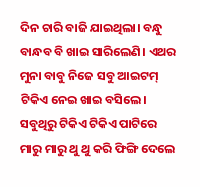ଦିନ ଚାରି ବାଜି ଯାଇଥିଲା। ବନ୍ଧୁ ବାନ୍ଧବ ବି ଖାଇ ସାରିଲେଣି। ଏଥର ମୁନା ବାବୁ ନିଜେ ସବୁ ଆଇଟମ୍ ଟିକିଏ ନେଇ ଖାଇ ବସିଲେ। ସବୁଥିରୁ ଟିକିଏ ଟିକିଏ ପାଟିରେ ମାରୁ ମାରୁ ଥୁ ଥୁ କରି ଫିଙ୍ଗି ଦେଲେ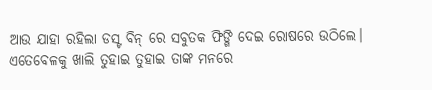ଆଉ ଯାହା ରହିଲା ଡସ୍ଟ ବିନ୍ ରେ ସବୁତକ ଫିଙ୍ଗି ଦେଇ ରୋଷରେ ଉଠିଲେ।
ଏତେବେଳକୁ ଖାଲି ତୁହାଇ ତୁହାଇ ତାଙ୍କ ମନରେ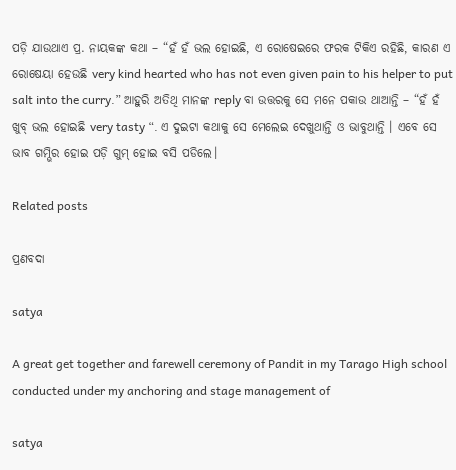ପଡ଼ି ଯାଉଥାଏ ପ୍ର. ନାୟକଙ୍କ କଥା – “ହଁ ହଁ ଭଲ ହୋଇଛି, ଏ ରୋଷେଇରେ ଫରକ ଟିକିଏ ରହିଛି, କାରଣ ଏ ରୋଷେୟା ହେଉଛି very kind hearted who has not even given pain to his helper to put salt into the curry.” ଆହୁରି ଅତିଥି ମାନଙ୍କ reply ବା ଉତ୍ତରକୁ ସେ ମନେ ପକାଉ ଥାଆନ୍ତି – “ହଁ ହଁ ଖୁବ୍ ଭଲ ହୋଇଛି very tasty “. ଏ ଦୁଇଟା କଥାକୁ ସେ ମେଲେଇ ଦେଖୁଥାନ୍ତି ଓ ଭାବୁଥାନ୍ତି । ଏବେ ସେ ଭାବ ଗମ୍ଭିର ହୋଇ ପଡ଼ି ଗୁମ୍ ହୋଇ ବସି ପଡିଲେ।

Related posts

ପ୍ରଣବଦା

satya

A great get together and farewell ceremony of Pandit in my Tarago High school conducted under my anchoring and stage management of

satya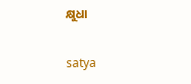କ୍ଷୁଧା

satya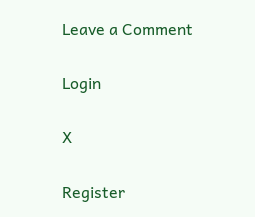Leave a Comment

Login

X

Register